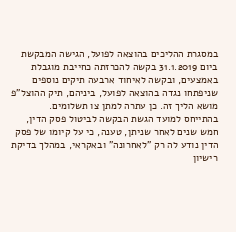במסגרת ההליכים בהוצאה לפועל, הגישה המבקשת ביום 31.1.2019 בקשה להכרזתה כחייבת מוגבלת באמצעים, ובקשה לאיחוד ארבעה תיקים נוספים שניפתחו נגדה בהוצאה לפועל, ביניהם, תיק ההוצל"פ מושא הליך זה. כן עתרה למתן צו תשלומים.
בהתייחס למועד הגשת הבקשה לביטול פסק הדין, חמש שנים לאחר שניתן, טענה, כי על קיומו של פסק הדין נודע לה רק "לאחרונה" ובאקראי, במהלך בדיקת רישיון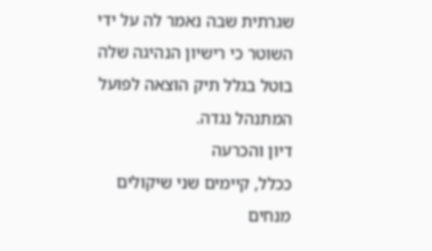שגרתית שבה נאמר לה על ידי השוטר כי רישיון הנהיגה שלה בוטל בגלל תיק הוצאה לפועל המתנהל נגדה.
דיון והכרעה
ככלל, קיימים שני שיקולים מנחים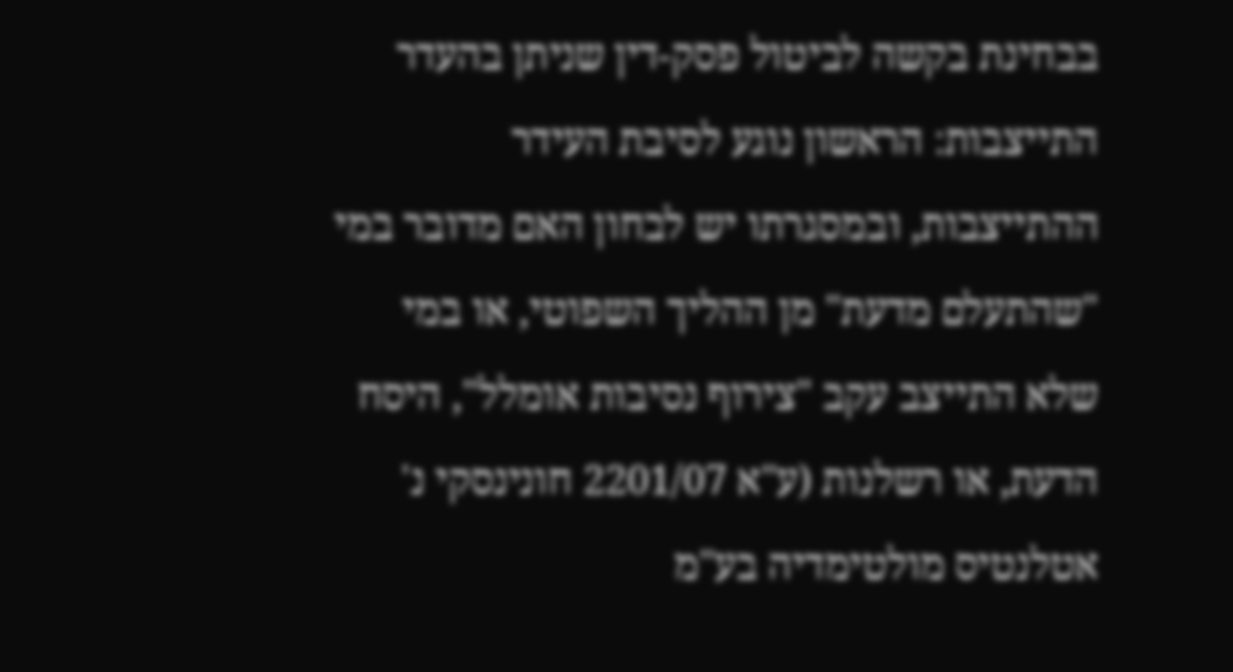בבחינת בקשה לביטול פסק-דין שניתן בהעדר התייצבות: הראשון נוגע לסיבת העידר ההתייצבות, ובמסגרתו יש לבחון האם מדובר במי "שהתעלם מדעת" מן ההליך השפוטי, או במי שלא התייצב עקב "צירוף נסיבות אומלל", היסח הדעת, או רשלנות (ע"א 2201/07 חונינסקי נ' אטלנטיס מולטימדיה בע"מ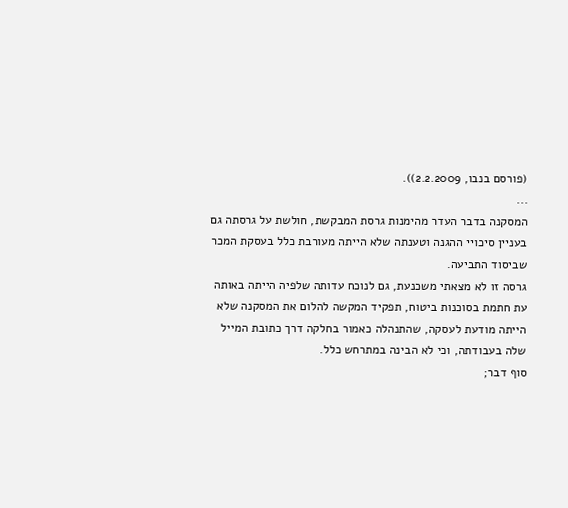(פורסם בנבו, 2.2.2009)).
...
המסקנה בדבר העדר מהימנות גרסת המבקשת, חולשת על גרסתה גם בעניין סיכויי ההגנה וטענתה שלא הייתה מעורבת כלל בעסקת המכר שביסוד התביעה.
גרסה זו לא מצאתי משכנעת, גם לנוכח עדותה שלפיה הייתה באותה עת חתמת בסוכנות ביטוח, תפקיד המקשה להלום את המסקנה שלא הייתה מודעת לעסקה, שהתנהלה כאמור בחלקה דרך כתובת המייל שלה בעבודתה, וכי לא הבינה במתרחש כלל.
סוף דבר;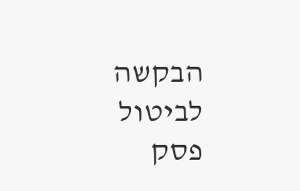הבקשה לביטול פסק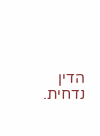הדין נדחית.